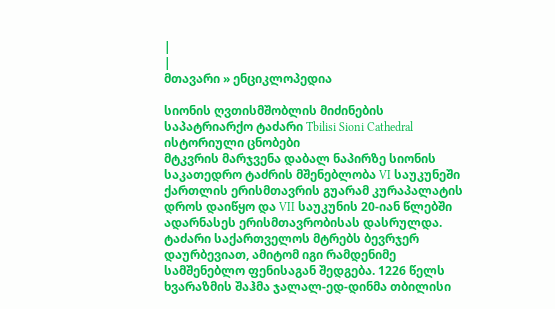|
|
მთავარი » ენციკლოპედია

სიონის ღვთისმშობლის მიძინების საპატრიარქო ტაძარი Tbilisi Sioni Cathedral
ისტორიული ცნობები
მტკვრის მარჯვენა დაბალ ნაპირზე სიონის საკათედრო ტაძრის მშენებლობა VI საუკუნეში ქართლის ერისმთავრის გუარამ კურაპალატის დროს დაიწყო და VII საუკუნის 20-იან წლებში ადარნასეს ერისმთავრობისას დასრულდა. ტაძარი საქართველოს მტრებს ბევრჯერ დაურბევიათ, ამიტომ იგი რამდენიმე სამშენებლო ფენისაგან შედგება. 1226 წელს ხვარაზმის შაჰმა ჯალალ-ედ-დინმა თბილისი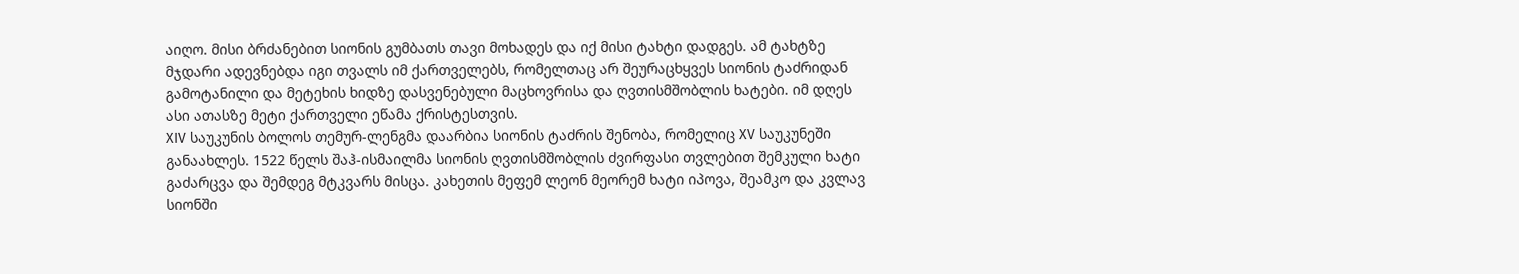აიღო. მისი ბრძანებით სიონის გუმბათს თავი მოხადეს და იქ მისი ტახტი დადგეს. ამ ტახტზე მჯდარი ადევნებდა იგი თვალს იმ ქართველებს, რომელთაც არ შეურაცხყვეს სიონის ტაძრიდან გამოტანილი და მეტეხის ხიდზე დასვენებული მაცხოვრისა და ღვთისმშობლის ხატები. იმ დღეს ასი ათასზე მეტი ქართველი ეწამა ქრისტესთვის.
XIV საუკუნის ბოლოს თემურ-ლენგმა დაარბია სიონის ტაძრის შენობა, რომელიც XV საუკუნეში განაახლეს. 1522 წელს შაჰ-ისმაილმა სიონის ღვთისმშობლის ძვირფასი თვლებით შემკული ხატი გაძარცვა და შემდეგ მტკვარს მისცა. კახეთის მეფემ ლეონ მეორემ ხატი იპოვა, შეამკო და კვლავ სიონში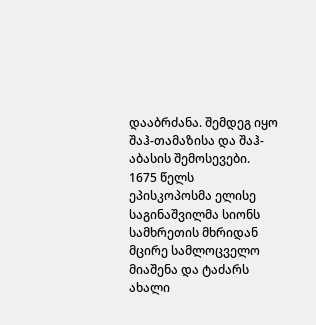დააბრძანა. შემდეგ იყო შაჰ-თამაზისა და შაჰ-აბასის შემოსევები.
1675 წელს ეპისკოპოსმა ელისე საგინაშვილმა სიონს სამხრეთის მხრიდან მცირე სამლოცველო მიაშენა და ტაძარს ახალი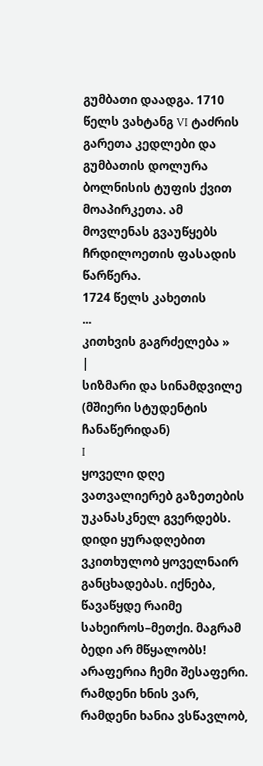გუმბათი დაადგა. 1710 წელს ვახტანგ VI ტაძრის გარეთა კედლები და გუმბათის დოლურა ბოლნისის ტუფის ქვით მოაპირკეთა. ამ მოვლენას გვაუწყებს ჩრდილოეთის ფასადის წარწერა.
1724 წელს კახეთის
...
კითხვის გაგრძელება »
|
სიზმარი და სინამდვილე
(მშიერი სტუდენტის ჩანაწერიდან)
I
ყოველი დღე ვათვალიერებ გაზეთების უკანასკნელ გვერდებს. დიდი ყურადღებით ვკითხულობ ყოველნაირ განცხადებას. იქნება, წავაწყდე რაიმე სახეიროს–მეთქი. მაგრამ ბედი არ მწყალობს! არაფერია ჩემი შესაფერი. რამდენი ხნის ვარ, რამდენი ხანია ვსწავლობ,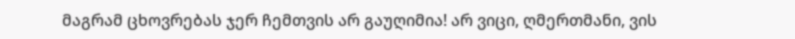მაგრამ ცხოვრებას ჯერ ჩემთვის არ გაუღიმია! არ ვიცი, ღმერთმანი, ვის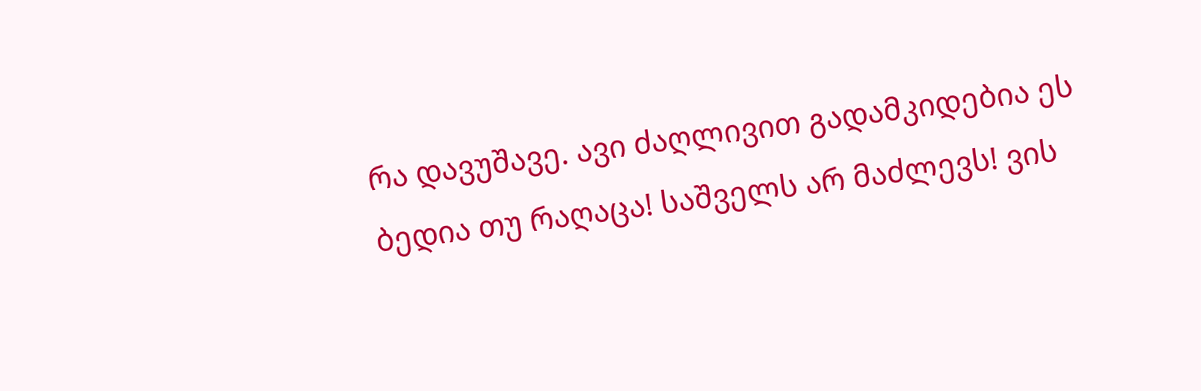რა დავუშავე. ავი ძაღლივით გადამკიდებია ეს ბედია თუ რაღაცა! საშველს არ მაძლევს! ვის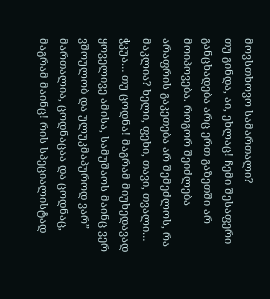მოვსთხოვო სამართალი?
თუ გინდა, აი, ეხლაც! ჩემი შესაფერი განცხადება არც ერთ გაზეთში არ მოიპოვება. როგორ შეიძლება არაფრის გაკეთება არ შემეძლოს, რა მაკლია? ხელი, ფეხი, თავი, თვალი… ჭკუა… თუ ცოდნა! მაგრამ მიუხედავად ყოველივე ამისა, სამუშაოს მაინც ვერ ვშოულობ და ულუკმაპუროდ ვარ” მართალია, ცოდნაცაა და ცოდნაც, მაგრამ მაინც! რის სპეციალისტად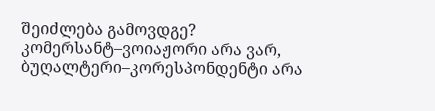შეიძლება გამოვდგე? კომერსანტ–ვოიაჟორი არა ვარ, ბუღალტერი–კორესპონდენტი არა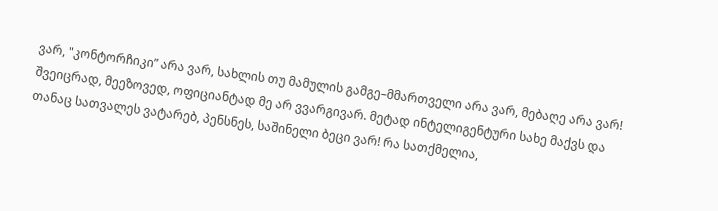ვარ, "კონტორჩიკი” არა ვარ, სახლის თუ მამულის გამგე–მმართველი არა ვარ, მებაღე არა ვარ! შვეიცრად, მეეზოვედ, ოფიციანტად მე არ ვვარგივარ. მეტად ინტელიგენტური სახე მაქვს და თანაც სათვალეს ვატარებ, პენსნეს, საშინელი ბეცი ვარ! რა სათქმელია,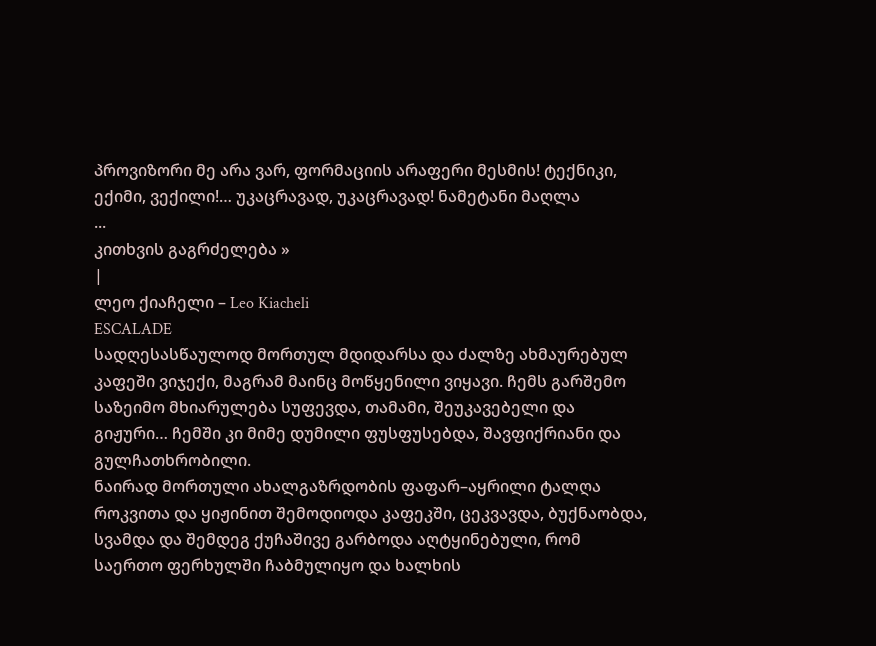პროვიზორი მე არა ვარ, ფორმაციის არაფერი მესმის! ტექნიკი, ექიმი, ვექილი!… უკაცრავად, უკაცრავად! ნამეტანი მაღლა
...
კითხვის გაგრძელება »
|
ლეო ქიაჩელი – Leo Kiacheli
ESCALADE
სადღესასწაულოდ მორთულ მდიდარსა და ძალზე ახმაურებულ კაფეში ვიჯექი, მაგრამ მაინც მოწყენილი ვიყავი. ჩემს გარშემო საზეიმო მხიარულება სუფევდა, თამამი, შეუკავებელი და გიჟური… ჩემში კი მიმე დუმილი ფუსფუსებდა, შავფიქრიანი და გულჩათხრობილი.
ნაირად მორთული ახალგაზრდობის ფაფარ–აყრილი ტალღა როკვითა და ყიჟინით შემოდიოდა კაფეკში, ცეკვავდა, ბუქნაობდა, სვამდა და შემდეგ ქუჩაშივე გარბოდა აღტყინებული, რომ საერთო ფერხულში ჩაბმულიყო და ხალხის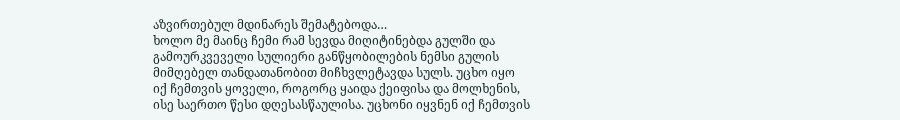აზვირთებულ მდინარეს შემატებოდა…
ხოლო მე მაინც ჩემი რამ სევდა მიღიტინებდა გულში და გამოურკვეველი სულიერი განწყობილების ნემსი გულის მიმღებელ თანდათანობით მიჩხვლეტავდა სულს. უცხო იყო იქ ჩემთვის ყოველი, როგორც ყაიდა ქეიფისა და მოლხენის, ისე საერთო წესი დღესასწაულისა. უცხონი იყვნენ იქ ჩემთვის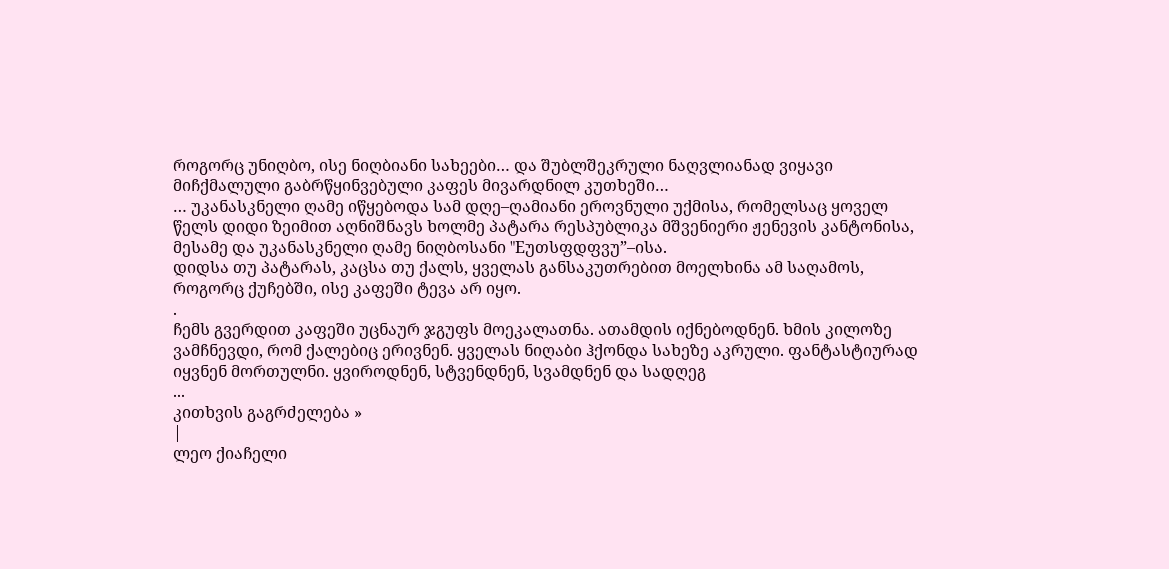როგორც უნიღბო, ისე ნიღბიანი სახეები… და შუბლშეკრული ნაღვლიანად ვიყავი მიჩქმალული გაბრწყინვებული კაფეს მივარდნილ კუთხეში…
… უკანასკნელი ღამე იწყებოდა სამ დღე–ღამიანი ეროვნული უქმისა, რომელსაც ყოველ წელს დიდი ზეიმით აღნიშნავს ხოლმე პატარა რესპუბლიკა მშვენიერი ჟენევის კანტონისა, მესამე და უკანასკნელი ღამე ნიღბოსანი "Eუთსფდფვუ”–ისა.
დიდსა თუ პატარას, კაცსა თუ ქალს, ყველას განსაკუთრებით მოელხინა ამ საღამოს, როგორც ქუჩებში, ისე კაფეში ტევა არ იყო.
.
ჩემს გვერდით კაფეში უცნაურ ჯგუფს მოეკალათნა. ათამდის იქნებოდნენ. ხმის კილოზე ვამჩნევდი, რომ ქალებიც ერივნენ. ყველას ნიღაბი ჰქონდა სახეზე აკრული. ფანტასტიურად იყვნენ მორთულნი. ყვიროდნენ, სტვენდნენ, სვამდნენ და სადღეგ
...
კითხვის გაგრძელება »
|
ლეო ქიაჩელი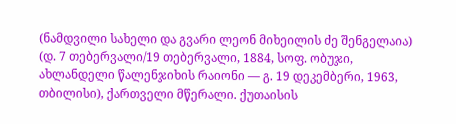(ნამდვილი სახელი და გვარი ლეონ მიხეილის ძე შენგელაია) (დ. 7 თებერვალი/19 თებერვალი, 1884, სოფ. ობუჯი, ახლანდელი წალენჯიხის რაიონი ― გ. 19 დეკემბერი, 1963, თბილისი), ქართველი მწერალი. ქუთაისის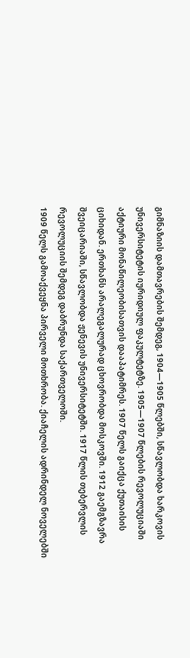გიმნაზიის დამთავრების შემდეგ, 1904—1905 წლებში, სწავლობდა ხარკოვის უნივერსიტეტის იურიდიულ ფაკულტეტზე. 1905—1907 წლების რევოლუციაში აქტიური მონაწილეობისათვის დააპატიმრეს. 1907 წელს გაიქცა ქუთაისის ციხიდან. ერთხანს არალეგალურად ცხოვრობდა მოსკოვში. 1912 გაემგზავრა შვეიცარიაში, სწავლობდა ჟენევის უნივერსიტეტში. 1917 წლის თებერვლის რევოლუციის შემდეგ დაბრუნდა საქართველოში.
1909 წელს გამოაქვეყნა პირველი მოთხრობა. ქიაჩელის ადრინდელ ნოველებში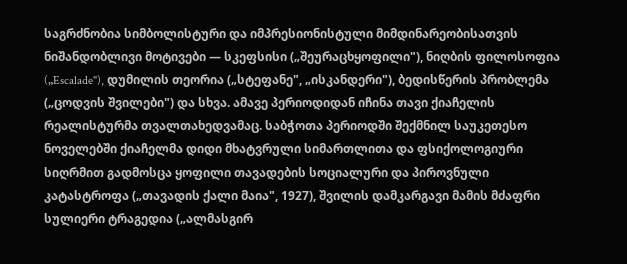საგრძნობია სიმბოლისტური და იმპრესიონისტული მიმდინარეობისათვის ნიშანდობლივი მოტივები — სკეფსისი („შეურაცხყოფილი"), ნიღბის ფილოსოფია („Escalade"), დუმილის თეორია („სტეფანე", „ისკანდერი"), ბედისწერის პრობლემა („ცოდვის შვილები") და სხვა. ამავე პერიოდიდან იჩინა თავი ქიაჩელის რეალისტურმა თვალთახედვამაც. საბჭოთა პერიოდში შექმნილ საუკეთესო ნოველებში ქიაჩელმა დიდი მხატვრული სიმართლითა და ფსიქოლოგიური სიღრმით გადმოსცა ყოფილი თავადების სოციალური და პიროვნული კატასტროფა („თავადის ქალი მაია", 1927), შვილის დამკარგავი მამის მძაფრი სულიერი ტრაგედია („ალმასგირ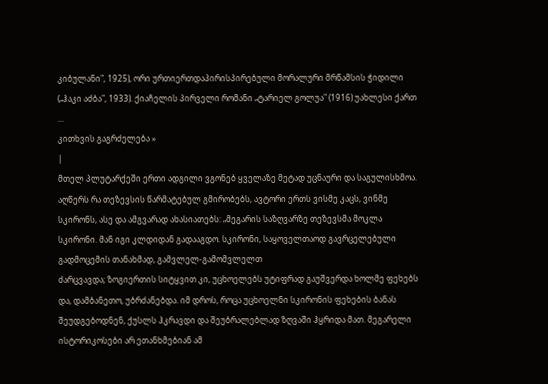კიბულანი", 1925), ორი ურთიერთდაპირისპირებული მორალური მრწამსის ჭიდილი („ჰაკი აძბა", 1933). ქიაჩელის პირველი რომანი „ტარიელ გოლუა" (1916) უახლესი ქართ
...
კითხვის გაგრძელება »
|
მთელ პლუტარქეში ერთი ადგილი ვგონებ ყველაზე მეტად უცნაური და საგულისხმოა. აღწერს რა თეზევსის წარმატებულ გმირობებს, ავტორი ერთს ვისმე კაცს, ვინმე სკირონს, ასე და ამგვარად ახასიათებს: „მეგარის საზღვარზე თეზევსმა მოკლა სკირონი. მან იგი კლდიდან გადააგდო. სკირონი, საყოველთაოდ გავრცელებული გადმოცემის თანახმად, გამვლელ-გამომვლელთ
ძარცვავდა; ზოგიერთის სიტყვით კი, უცხოელებს უტიფრად გაუშვერდა ხოლმე ფეხებს და, დამბანეთო, უბრძანებდა. იმ დროს, როცა უცხოელნი სკირონის ფეხების ბანას შეუდგებოდნენ, ქუსლს ჰკრავდი და შეუბრალებლად ზღვაში ჰყრიდა მათ. მეგარელი ისტორიკოსები არ ეთანხმებიან ამ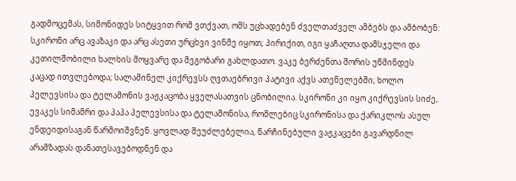გადმოცემას, სიმონიდეს სიტყვით რომ ვთქვათ, ომს უცხადებენ ძველთაძველ ამბებს და ამბობენ: სკირონი არც ავაზაკი და არც ასეთი ურცხვი ვინმე იყოთ; პირიქით, იგი ყაჩაღთა დამსჯელი და კეთილშობილი ხალხის მოყვარე და მეგობარი გახლდათო. ვაკე ბერძენთა შორის უწმინდეს კაცად ითვლებოდა; სალამინელ კიქრევსს ღვთაებრივი პატივი აქვს ათენელებში; ხოლო პელევსისა და ტელამონის ვაჟკაცობა ყველასათვის ცნობილია. სკირონი კი იყო კიქრევსის სიძე, ევაკეს სიმამრი და პაპა პელევსისა და ტელამონისა, რომლებიც სკირონისა და ქარიკლოს ასულ ენდეიდისაგან წარმოიშვნენ. ყოვლად შეუძლებელია, წარჩინებული ვაჟკაცები გავარდნილ არამზადას დანათესავებოდნენ და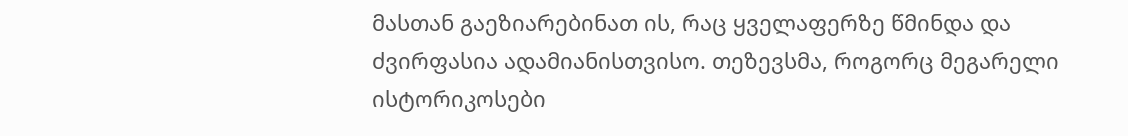მასთან გაეზიარებინათ ის, რაც ყველაფერზე წმინდა და ძვირფასია ადამიანისთვისო. თეზევსმა, როგორც მეგარელი ისტორიკოსები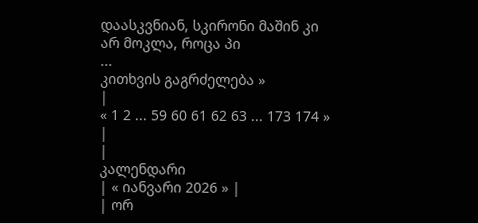დაასკვნიან, სკირონი მაშინ კი არ მოკლა, როცა პი
...
კითხვის გაგრძელება »
|
« 1 2 ... 59 60 61 62 63 ... 173 174 » |
|
კალენდარი
| « იანვარი 2026 » |
| ორ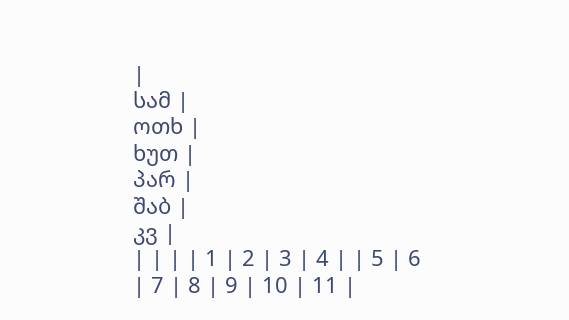|
სამ |
ოთხ |
ხუთ |
პარ |
შაბ |
კვ |
| | | | 1 | 2 | 3 | 4 | | 5 | 6 | 7 | 8 | 9 | 10 | 11 |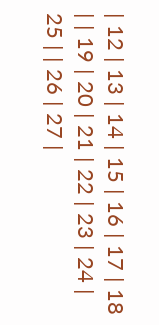| 12 | 13 | 14 | 15 | 16 | 17 | 18 | | 19 | 20 | 21 | 22 | 23 | 24 | 25 | | 26 | 27 |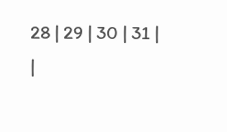28 | 29 | 30 | 31 |
|